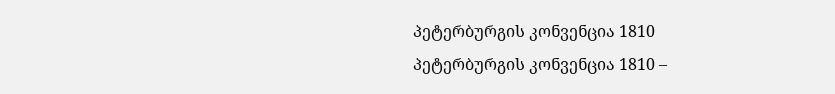პეტერბურგის კონვენცია 1810
პეტერბურგის კონვენცია 1810 –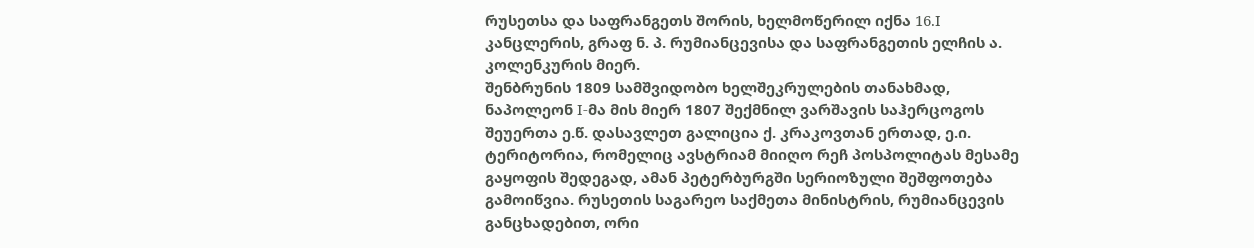რუსეთსა და საფრანგეთს შორის, ხელმოწერილ იქნა 16.I კანცლერის, გრაფ ნ. პ. რუმიანცევისა და საფრანგეთის ელჩის ა. კოლენკურის მიერ.
შენბრუნის 1809 სამშვიდობო ხელშეკრულების თანახმად, ნაპოლეონ I-მა მის მიერ 1807 შექმნილ ვარშავის საჰერცოგოს შეუერთა ე.წ. დასავლეთ გალიცია ქ. კრაკოვთან ერთად, ე.ი. ტერიტორია, რომელიც ავსტრიამ მიიღო რეჩ პოსპოლიტას მესამე გაყოფის შედეგად, ამან პეტერბურგში სერიოზული შეშფოთება გამოიწვია. რუსეთის საგარეო საქმეთა მინისტრის, რუმიანცევის განცხადებით, ორი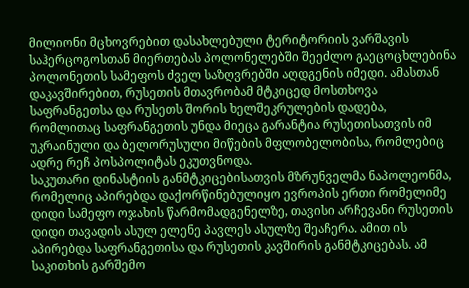მილიონი მცხოვრებით დასახლებული ტერიტორიის ვარშავის საჰერცოგოსთან მიერთებას პოლონელებში შეეძლო გაეცოცხლებინა პოლონეთის სამეფოს ძველ საზღვრებში აღდგენის იმედი. ამასთან დაკავშირებით, რუსეთის მთავრობამ მტკიცედ მოსთხოვა საფრანგეთსა და რუსეთს შორის ხელშეკრულების დადება, რომლითაც საფრანგეთის უნდა მიეცა გარანტია რუსეთისათვის იმ უკრაინული და ბელორუსული მიწების მფლობელობისა, რომლებიც ადრე რეჩ პოსპოლიტას ეკუთვნოდა.
საკუთარი დინასტიის განმტკიცებისათვის მზრუნველმა ნაპოლეონმა, რომელიც აპირებდა დაქორწინებულიყო ევროპის ერთი რომელიმე დიდი სამეფო ოჯახის წარმომადგენელზე, თავისი არჩევანი რუსეთის დიდი თავადის ასულ ელენე პავლეს ასულზე შეაჩერა. ამით ის აპირებდა საფრანგეთისა და რუსეთის კავშირის განმტკიცებას. ამ საკითხის გარშემო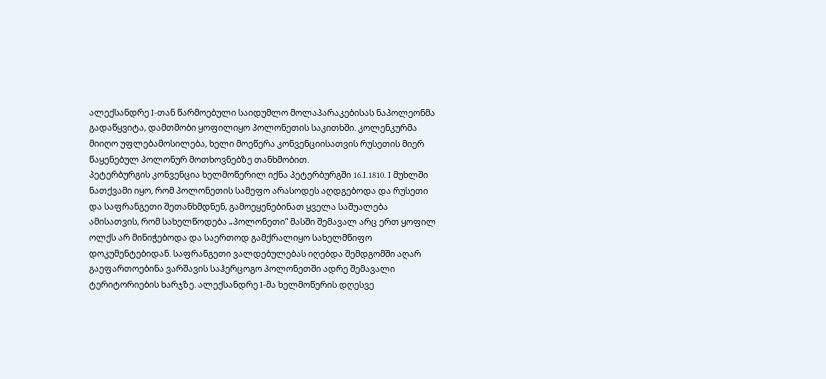ალექსანდრე I-თან წარმოებული საიდუმლო მოლაპარაკებისას ნაპოლეონმა გადაწყვიტა, დამთმობი ყოფილიყო პოლონეთის საკითხში. კოლენკურმა მიიღო უფლებამოსილება, ხელი მოეწერა კონვენციისათვის რუსეთის მიერ წაყენებულ პოლონურ მოთხოვნებზე თანხმობით.
პეტერბურგის კონვენცია ხელმოწერილ იქნა პეტერბურგში 16.I.1810. I მუხლში ნათქვამი იყო, რომ პოლონეთის სამეფო არასოდეს აღდგებოდა და რუსეთი და საფრანგეთი შეთანხმდნენ, გამოეყენებინათ ყველა საშუალება ამისათვის, რომ სახელწოდება „პოლონეთი“ მასში შემავალ არც ერთ ყოფილ ოლქს არ მინიჭებოდა და საერთოდ გამქრალიყო სახელმწიფო დოკუმენტებიდან. საფრანგეთი ვალდებულებას იღებდა შემდგომში აღარ გაეფართოებინა ვარშავის საჰერცოგო პოლონეთში ადრე შემავალი ტერიტორიების ხარჯზე. ალექსანდრე I-მა ხელმოწერის დღესვე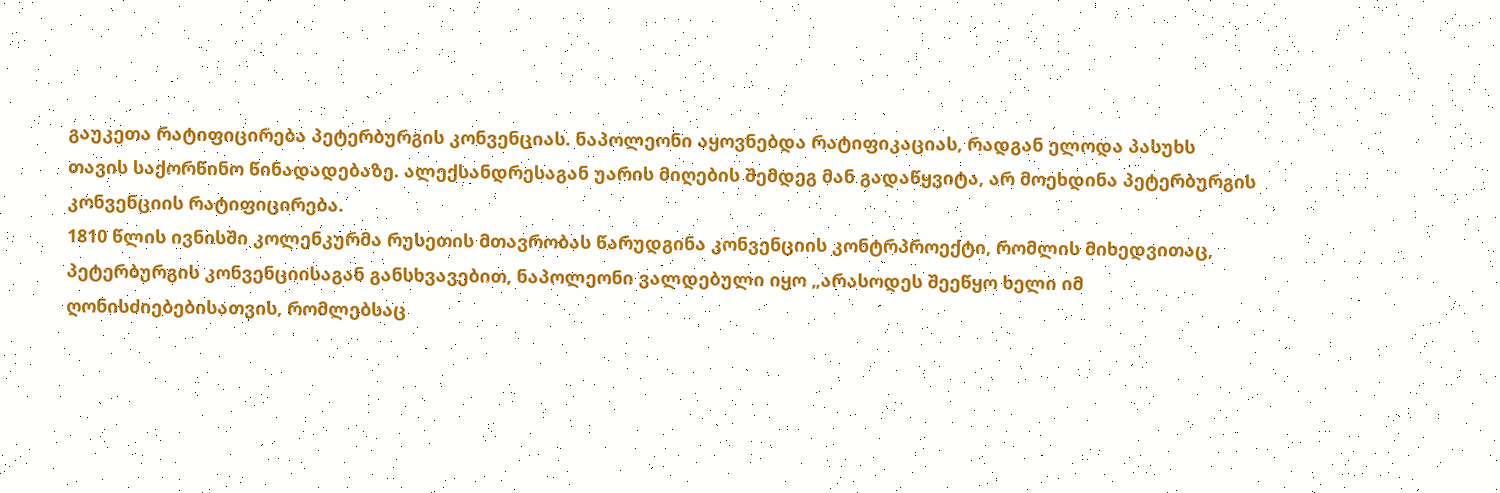გაუკეთა რატიფიცირება პეტერბურგის კონვენციას. ნაპოლეონი აყოვნებდა რატიფიკაციას, რადგან ელოდა პასუხს თავის საქორწინო წინადადებაზე. ალექსანდრესაგან უარის მიღების შემდეგ მან გადაწყვიტა, არ მოეხდინა პეტერბურგის კონვენციის რატიფიცირება.
1810 წლის ივნისში კოლენკურმა რუსეთის მთავრობას წარუდგინა კონვენციის კონტრპროექტი, რომლის მიხედვითაც, პეტერბურგის კონვენციისაგან განსხვავებით, ნაპოლეონი ვალდებული იყო „არასოდეს შეეწყო ხელი იმ ღონისძიებებისათვის, რომლებსაც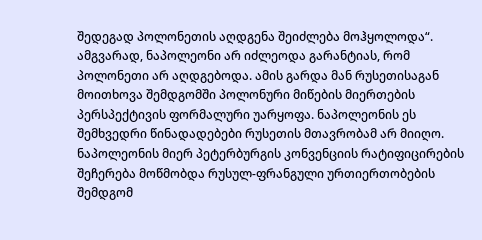შედეგად პოლონეთის აღდგენა შეიძლება მოჰყოლოდა“. ამგვარად, ნაპოლეონი არ იძლეოდა გარანტიას, რომ პოლონეთი არ აღდგებოდა. ამის გარდა მან რუსეთისაგან მოითხოვა შემდგომში პოლონური მიწების მიერთების პერსპექტივის ფორმალური უარყოფა. ნაპოლეონის ეს შემხვედრი წინადადებები რუსეთის მთავრობამ არ მიიღო. ნაპოლეონის მიერ პეტერბურგის კონვენციის რატიფიცირების შეჩერება მოწმობდა რუსულ-ფრანგული ურთიერთობების შემდგომ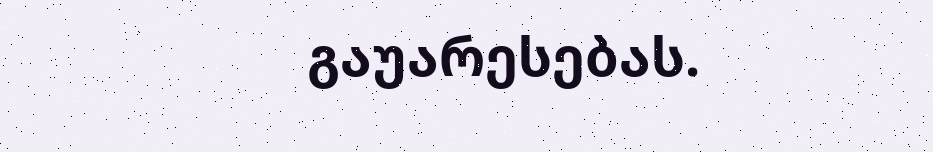გაუარესებას.